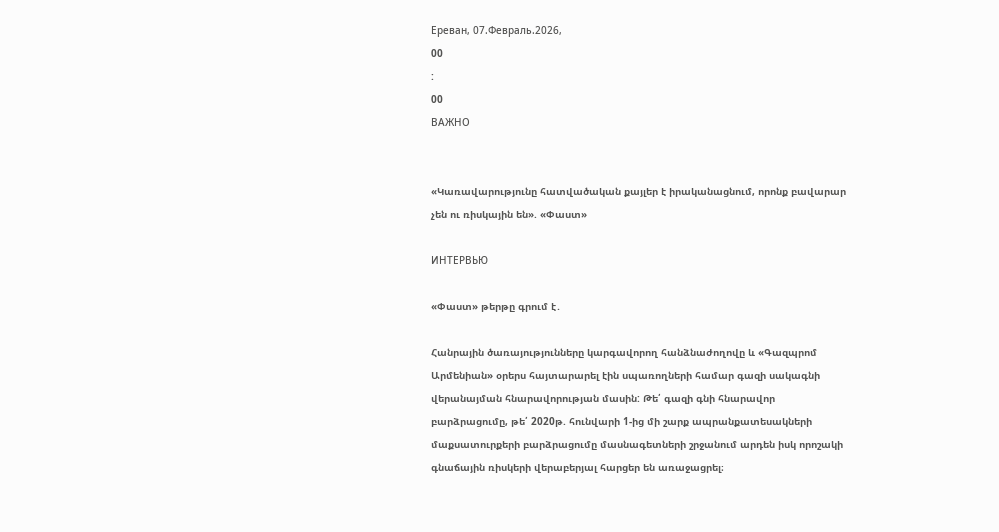Ереван, 07.Февраль.2026,
00
:
00
ВАЖНО


«Կառավարությունը հատվածական քայլեր է իրականացնում, որոնք բավարար չեն ու ռիսկային են». «Փաստ»

ИНТЕРВЬЮ

«Փաստ» թերթը գրում է․

Հանրային ծառայությունները կարգավորող հանձնաժողովը և «Գազպրոմ Արմենիան» օրերս հայտարարել էին սպառողների համար գազի սակագնի վերանայման հնարավորության մասին: Թե՛ գազի գնի հնարավոր բարձրացումը, թե՛ 2020թ. հունվարի 1-ից մի շարք ապրանքատեսակների մաքսատուրքերի բարձրացումը մասնագետների շրջանում արդեն իսկ որոշակի գնաճային ռիսկերի վերաբերյալ հարցեր են առաջացրել։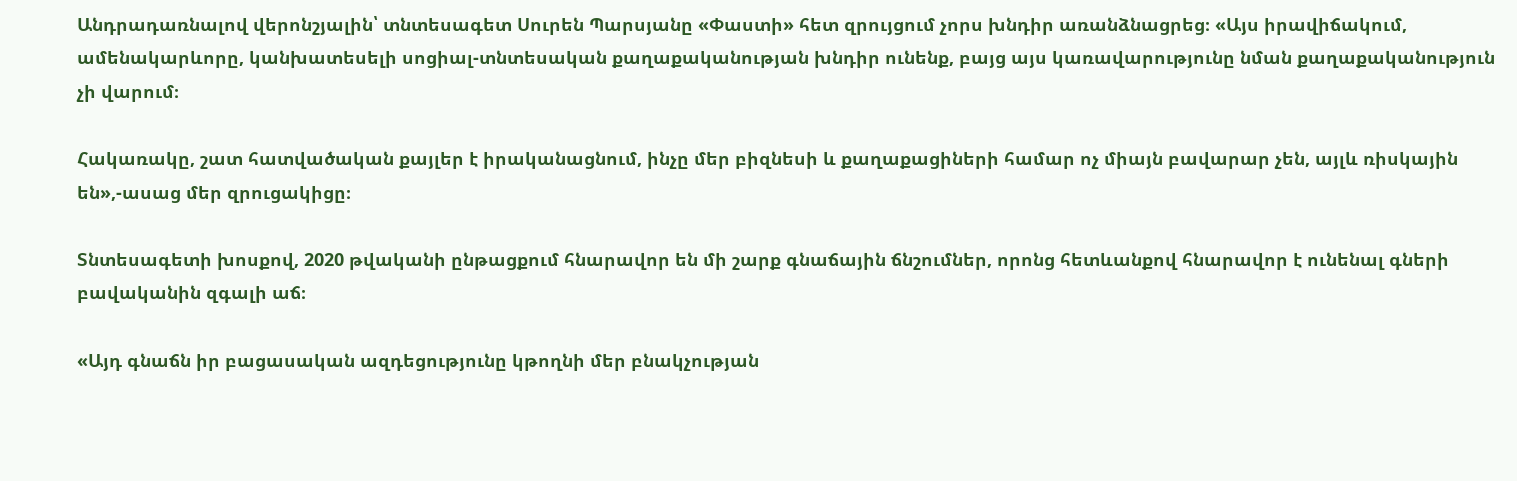Անդրադառնալով վերոնշյալին՝ տնտեսագետ Սուրեն Պարսյանը «Փաստի» հետ զրույցում չորս խնդիր առանձնացրեց։ «Այս իրավիճակում, ամենակարևորը, կանխատեսելի սոցիալ-տնտեսական քաղաքականության խնդիր ունենք, բայց այս կառավարությունը նման քաղաքականություն չի վարում։

Հակառակը, շատ հատվածական քայլեր է իրականացնում, ինչը մեր բիզնեսի և քաղաքացիների համար ոչ միայն բավարար չեն, այլև ռիսկային են»,-ասաց մեր զրուցակիցը։

Տնտեսագետի խոսքով, 2020 թվականի ընթացքում հնարավոր են մի շարք գնաճային ճնշումներ, որոնց հետևանքով հնարավոր է ունենալ գների բավականին զգալի աճ։

«Այդ գնաճն իր բացասական ազդեցությունը կթողնի մեր բնակչության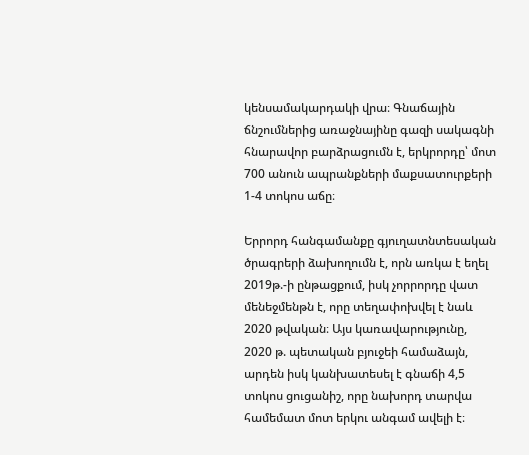կենսամակարդակի վրա։ Գնաճային ճնշումներից առաջնայինը գազի սակագնի հնարավոր բարձրացումն է, երկրորդը՝ մոտ 700 անուն ապրանքների մաքսատուրքերի 1-4 տոկոս աճը։

Երրորդ հանգամանքը գյուղատնտեսական ծրագրերի ձախողումն է, որն առկա է եղել 2019թ.-ի ընթացքում, իսկ չորրորդը վատ մենեջմենթն է, որը տեղափոխվել է նաև 2020 թվական։ Այս կառավարությունը, 2020 թ. պետական բյուջեի համաձայն, արդեն իսկ կանխատեսել է գնաճի 4,5 տոկոս ցուցանիշ, որը նախորդ տարվա համեմատ մոտ երկու անգամ ավելի է։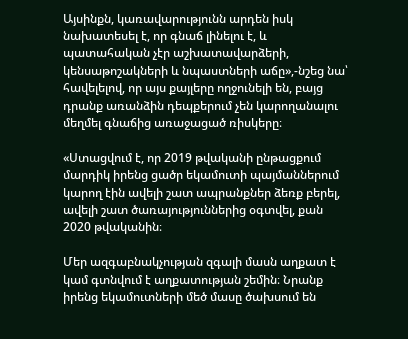Այսինքն, կառավարությունն արդեն իսկ նախատեսել է, որ գնաճ լինելու է, և պատահական չէր աշխատավարձերի, կենսաթոշակների և նպաստների աճը»,-նշեց նա՝ հավելելով, որ այս քայլերը ողջունելի են, բայց դրանք առանձին դեպքերում չեն կարողանալու մեղմել գնաճից առաջացած ռիսկերը։

«Ստացվում է, որ 2019 թվականի ընթացքում մարդիկ իրենց ցածր եկամուտի պայմաններում կարող էին ավելի շատ ապրանքներ ձեռք բերել, ավելի շատ ծառայություններից օգտվել, քան 2020 թվականին։

Մեր ազգաբնակչության զգալի մասն աղքատ է կամ գտնվում է աղքատության շեմին։ Նրանք իրենց եկամուտների մեծ մասը ծախսում են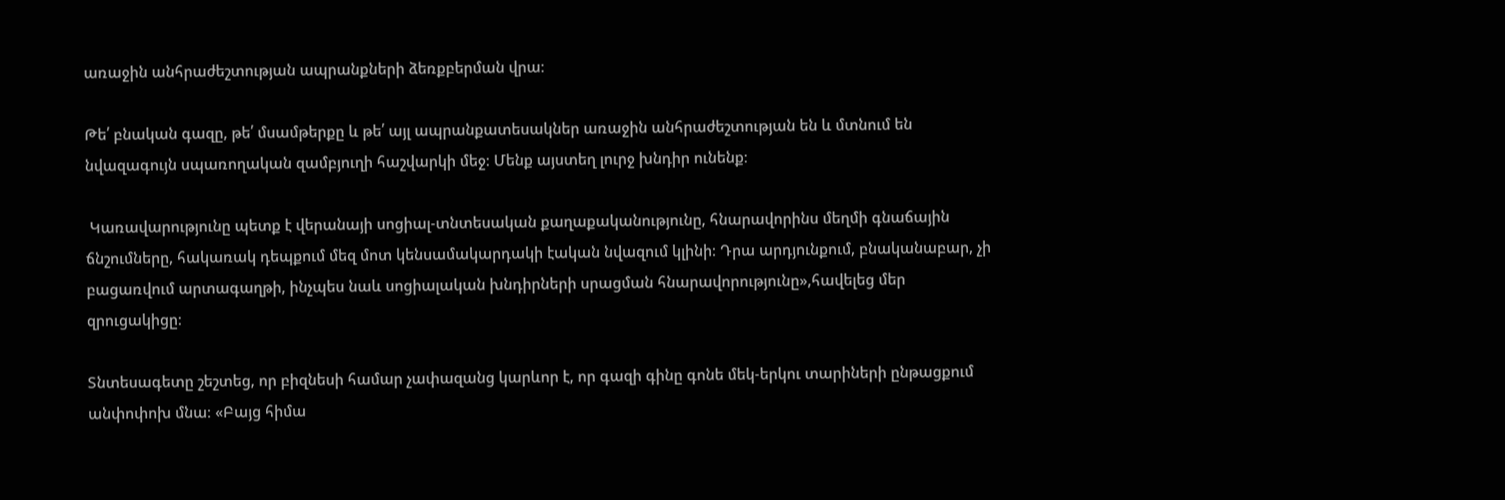առաջին անհրաժեշտության ապրանքների ձեռքբերման վրա։

Թե՛ բնական գազը, թե՛ մսամթերքը և թե՛ այլ ապրանքատեսակներ առաջին անհրաժեշտության են և մտնում են նվազագույն սպառողական զամբյուղի հաշվարկի մեջ։ Մենք այստեղ լուրջ խնդիր ունենք։

 Կառավարությունը պետք է վերանայի սոցիալ-տնտեսական քաղաքականությունը, հնարավորինս մեղմի գնաճային ճնշումները, հակառակ դեպքում մեզ մոտ կենսամակարդակի էական նվազում կլինի։ Դրա արդյունքում, բնականաբար, չի բացառվում արտագաղթի, ինչպես նաև սոցիալական խնդիրների սրացման հնարավորությունը»,հավելեց մեր զրուցակիցը։

Տնտեսագետը շեշտեց, որ բիզնեսի համար չափազանց կարևոր է, որ գազի գինը գոնե մեկ-երկու տարիների ընթացքում անփոփոխ մնա։ «Բայց հիմա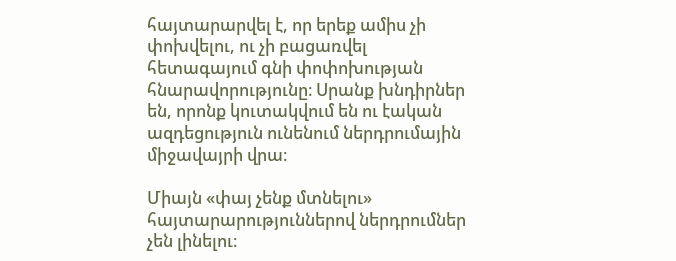հայտարարվել է, որ երեք ամիս չի փոխվելու, ու չի բացառվել հետագայում գնի փոփոխության հնարավորությունը։ Սրանք խնդիրներ են, որոնք կուտակվում են ու էական ազդեցություն ունենում ներդրումային միջավայրի վրա։

Միայն «փայ չենք մտնելու» հայտարարություններով ներդրումներ չեն լինելու։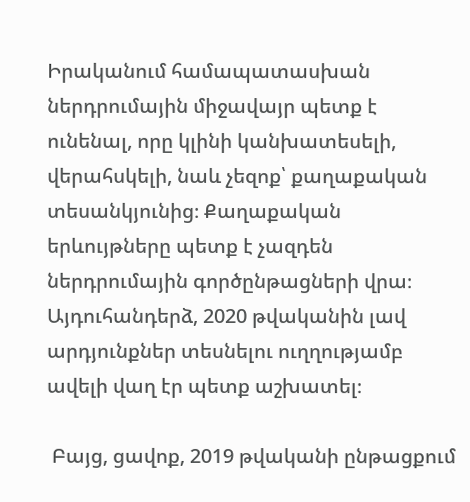Իրականում համապատասխան ներդրումային միջավայր պետք է ունենալ, որը կլինի կանխատեսելի, վերահսկելի, նաև չեզոք՝ քաղաքական տեսանկյունից։ Քաղաքական երևույթները պետք է չազդեն ներդրումային գործընթացների վրա։ Այդուհանդերձ, 2020 թվականին լավ արդյունքներ տեսնելու ուղղությամբ ավելի վաղ էր պետք աշխատել։

 Բայց, ցավոք, 2019 թվականի ընթացքում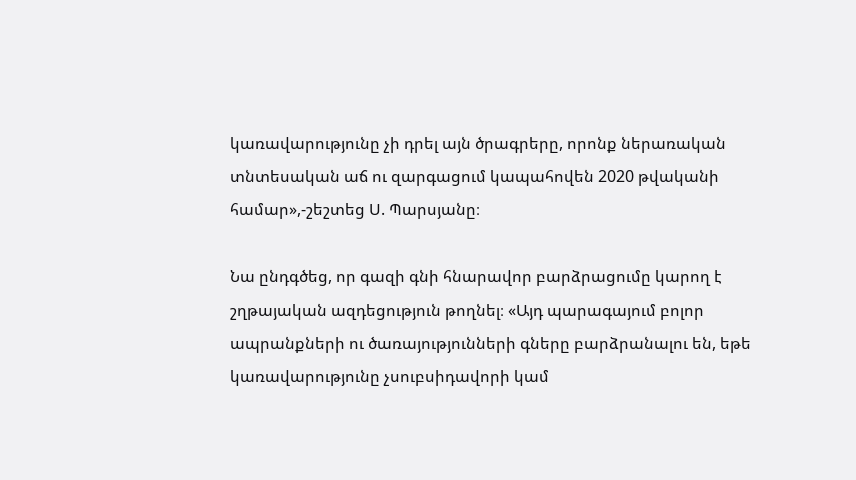կառավարությունը չի դրել այն ծրագրերը, որոնք ներառական տնտեսական աճ ու զարգացում կապահովեն 2020 թվականի համար»,-շեշտեց Ս. Պարսյանը։

Նա ընդգծեց, որ գազի գնի հնարավոր բարձրացումը կարող է շղթայական ազդեցություն թողնել։ «Այդ պարագայում բոլոր ապրանքների ու ծառայությունների գները բարձրանալու են, եթե կառավարությունը չսուբսիդավորի կամ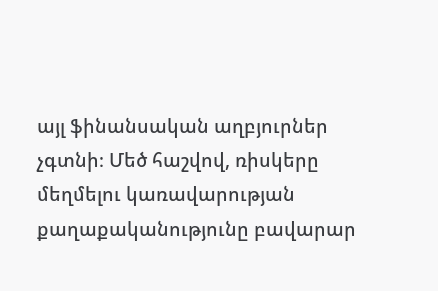այլ ֆինանսական աղբյուրներ չգտնի։ Մեծ հաշվով, ռիսկերը մեղմելու կառավարության քաղաքականությունը բավարար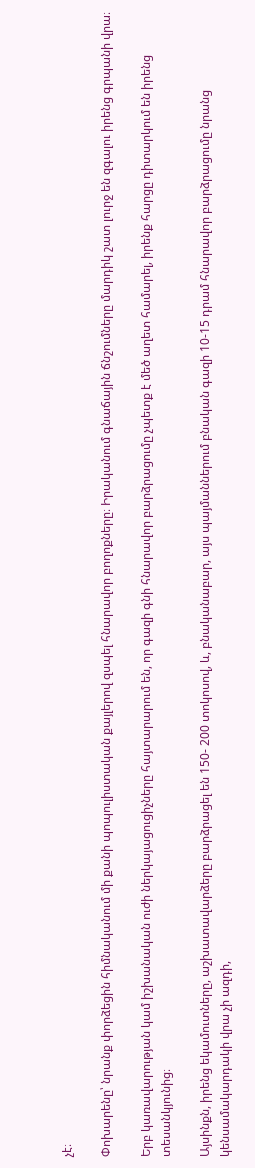չէ։

Փոխարենը՝ նրանք փորձեցին հիմնականում մի քանի պոպուլիստական քայլերով զսպել հնարավոր բողոքները։ Իրականում գնաճային ճնշումները մարդիկ շատ լուրջ են զգալու իրենց գրպանի վրա։

Երբ կառավարության կամ իշխանական ուժի ներկայացուցիչները հայտարարում են, որ գազի գնի հնարավոր բարձրացումը չպետք է մեծ աղետ համարել, իրենք հարցը դիտարկում են իրենց տեսանկյունից։

Այսինքն, իրենց եկամուտները, աշխատավարձերը բարձրացել են 150- 200 տոկոսով, և, բնականաբար, այս պայմաններում բնական գազի 10-15 դրամ հնարավոր բարձրացումը նրանց կենսամակարդակի վրա չի ազդի,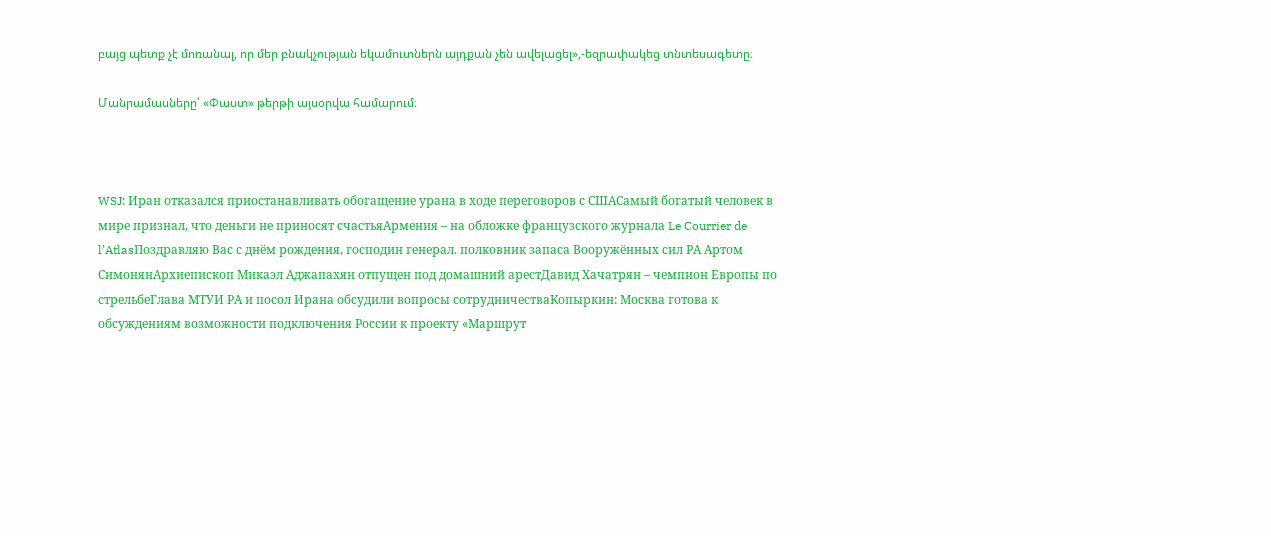բայց պետք չէ մոռանալ, որ մեր բնակչության եկամուտներն այդքան չեն ավելացել»,-եզրափակեց տնտեսագետը։

Մանրամասները՝ «Փաստ» թերթի այսօրվա համարում։



WSJ: Иран отказался приостанавливать обогащение урана в ходе переговоров с СШАСамый богатый человек в мире признал, что деньги не приносят счастьяАрмения – на обложке французского журнала Le Courrier de l’AtlasПоздравляю Вас с днём рождения, господин генерал. полковник запаса Вооружённых сил РА Артом СимонянАрхиепископ Микаэл Аджапахян отпущен под домашний арестДавид Хачатрян – чемпион Европы по стрельбеГлава МТУИ РА и посол Ирана обсудили вопросы сотрудничестваКопыркин: Москва готова к обсуждениям возможности подключения России к проекту «Маршрут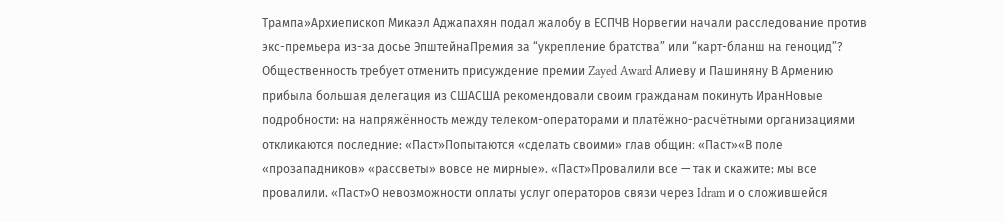Трампа»Архиепископ Микаэл Аджапахян подал жалобу в ЕСПЧВ Норвегии начали расследование против экс-премьера из-за досье ЭпштейнаПремия за “укрепление братства” или “карт-бланш на геноцид”? Общественность требует отменить присуждение премии Zayed Award Алиеву и Пашиняну В Армению прибыла большая делегация из СШАСША рекомендовали своим гражданам покинуть ИранНовые подробности: на напряжённость между телеком-операторами и платёжно-расчётными организациями откликаются последние: «Паст»Попытаются «сделать своими» глав общин։ «Паст»«В поле «прозападников» «рассветы» вовсе не мирные». «Паст»Провалили все — так и скажите: мы все провалили. «Паст»О невозможности оплаты услуг операторов связи через Idram и о сложившейся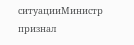ситуацииМинистр признал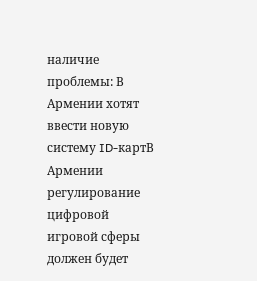наличие проблемы: В Армении хотят ввести новую систему ID-картВ Армении регулирование цифровой игровой сферы должен будет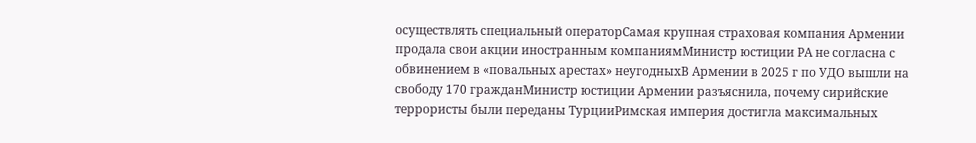осуществлять специальный операторСамая крупная страховая компания Армении продала свои акции иностранным компаниямМинистр юстиции РА не согласна с обвинением в «повальных арестах» неугодныхВ Армении в 2025 г по УДО вышли на свободу 170 гражданМинистр юстиции Армении разъяснила, почему сирийские террористы были переданы ТурцииРимская империя достигла максимальных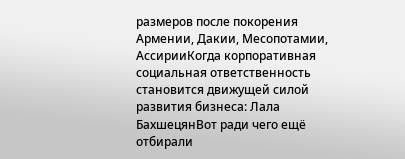размеров после покорения Армении, Дакии, Месопотамии, АссирииКогда корпоративная социальная ответственность становится движущей силой развития бизнеса: Лала БахшецянВот ради чего ещё отбирали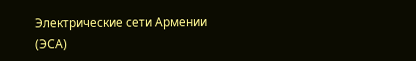Электрические сети Армении (ЭСА)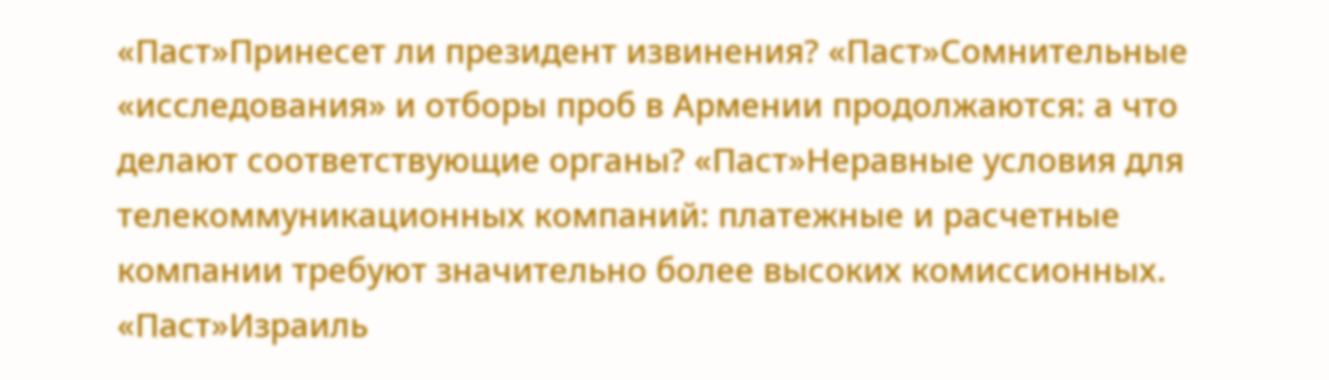«Паст»Принесет ли президент извинения? «Паст»Сомнительные «исследования» и отборы проб в Армении продолжаются: а что делают соответствующие органы? «Паст»Неравные условия для телекоммуникационных компаний: платежные и расчетные компании требуют значительно более высоких комиссионных. «Паст»Израиль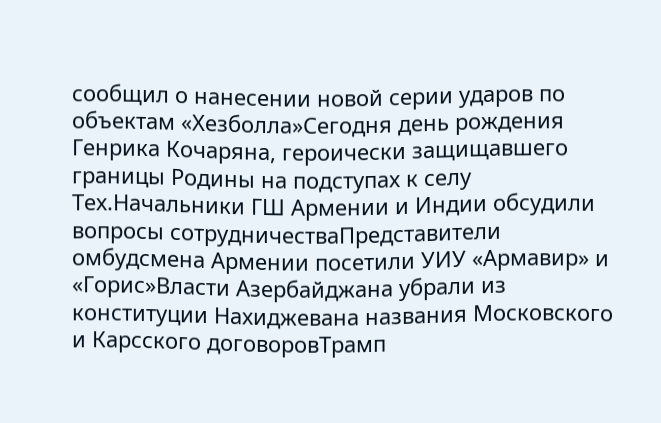сообщил о нанесении новой серии ударов по объектам «Хезболла»Сегодня день рождения Генрика Кочаряна, героически защищавшего границы Родины на подступах к селу Тех.Начальники ГШ Армении и Индии обсудили вопросы сотрудничестваПредставители омбудсмена Армении посетили УИУ «Армавир» и «Горис»Власти Азербайджана убрали из конституции Нахиджевана названия Московского и Карсского договоровТрамп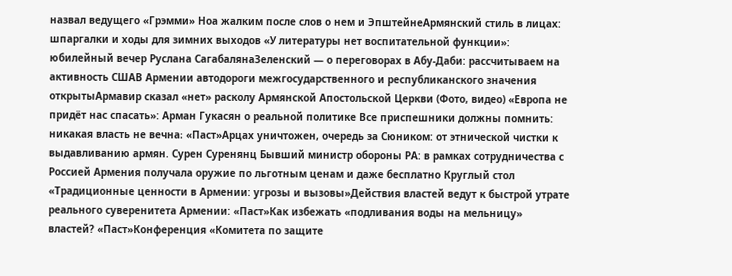назвал ведущего «Грэмми» Ноа жалким после слов о нем и ЭпштейнеАрмянский стиль в лицах: шпаргалки и ходы для зимних выходов «У литературы нет воспитательной функции»: юбилейный вечер Руслана СагабалянаЗеленский — о переговорах в Абу-Даби: рассчитываем на активность СШАВ Армении автодороги межгосударственного и республиканского значения открытыАрмавир сказал «нет» расколу Армянской Апостольской Церкви (Фото, видео) «Европа не придёт нас спасать»: Арман Гукасян о реальной политике Все приспешники должны помнить: никакая власть не вечна։ «Паст»Арцах уничтожен, очередь за Сюником: от этнической чистки к выдавливанию армян. Сурен Суренянц Бывший министр обороны РА: в рамках сотрудничества с Россией Армения получала оружие по льготным ценам и даже бесплатно Круглый стол «Традиционные ценности в Армении: угрозы и вызовы»Действия властей ведут к быстрой утрате реального суверенитета Армении: «Паст»Как избежать «подливания воды на мельницу» властей? «Паст»Конференция «Комитета по защите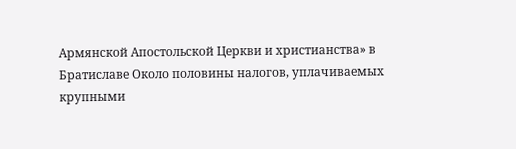Армянской Апостольской Церкви и христианства» в Братиславе Около половины налогов, уплачиваемых крупными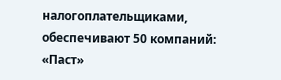налогоплательщиками, обеспечивают 50 компаний: «Паст»